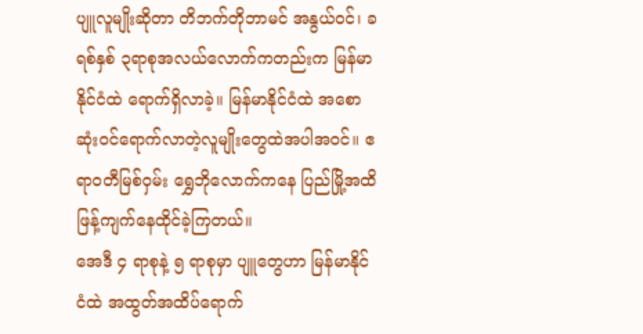ပျူလူမျိုးဆိုတာ တိဘက်တိုဘာမင် အနွယ်ဝင်၊ ခရစ်နှစ် ၃ရာစုအလယ်လောက်ကတည်းက မြန်မာနိုင်ငံထဲ ရောက်ရှိလာခဲ့။ မြန်မာနိုင်ငံထဲ အစောဆုံးဝင်ရောက်လာတဲ့လူမျိုးတွေထဲအပါအဝင်။ ဧရာဝတီမြစ်ဝှမ်း ရွှေဘိုလောက်ကနေ ပြည်မြို့အထိ ဖြန့်ကျက်နေထိုင်ခဲ့ကြတယ်။
အေဒီ ၄ ရာစုနဲ့ ၅ ရာစုမှာ ပျူတွေဟာ မြန်မာနိုင်ငံထဲ အထွတ်အထိပ်ရောက်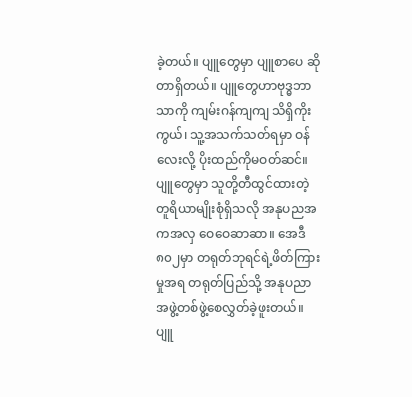ခဲ့တယ်။ ပျူတွေမှာ ပျူစာပေ ဆိုတာရှိတယ်။ ပျူတွေဟာဗုဒ္ဓဘာသာကို ကျမ်းဂန်ကျကျ သိရှိကိုးကွယ်၊ သူ့အသက်သတ်ရမှာ ဝန်လေးလို့ ပိုးထည်ကိုမဝတ်ဆင်။ ပျူတွေမှာ သူတို့တီထွင်ထားတဲ့ တူရိယာမျိုးစုံရှိသလို အနုပညအကအလှ ဝေဝေဆာဆာ။ အေဒီ ၈၀၂မှာ တရုတ်ဘုရင်ရဲ့ဖိတ်ကြားမှုအရ တရုတ်ပြည်သို့ အနုပညာအဖွဲ့တစ်ဖွဲ့စေလွှတ်ခဲ့ဖူးတယ်။
ပျူ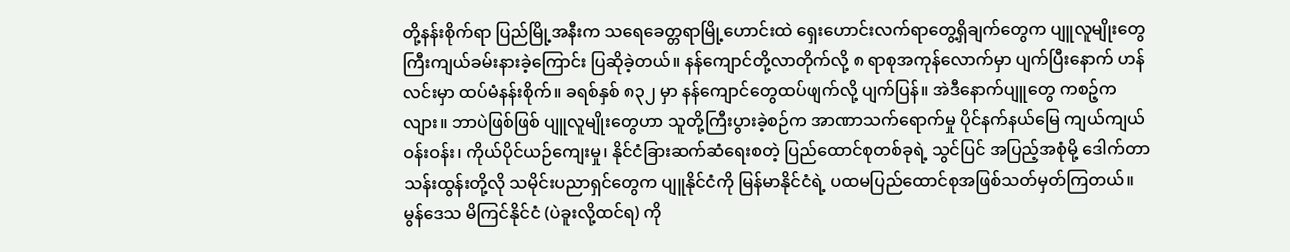တို့နန်းစိုက်ရာ ပြည်မြို့အနီးက သရေခေတ္တရာမြို့ဟောင်းထဲ ရှေးဟောင်းလက်ရာတွေ့ရှိချက်တွေက ပျူလူမျိုးတွေ ကြီးကျယ်ခမ်းနားခဲ့ကြောင်း ပြဆိုခဲ့တယ်။ နန်ကျောင်တို့လာတိုက်လို့ ၈ ရာစုအကုန်လောက်မှာ ပျက်ပြီးနောက် ဟန်လင်းမှာ ထပ်မံနန်းစိုက်။ ခရစ်နှစ် ၈၃၂ မှာ နန်ကျောင်တွေထပ်ဖျက်လို့ ပျက်ပြန်။ အဲဒီနောက်ပျူတွေ ကစဉ့်ကလျား။ ဘာပဲဖြစ်ဖြစ် ပျူလူမျိုးတွေဟာ သူတို့ကြီးပွားခဲ့စဉ်က အာဏာသက်ရောက်မှု ပိုင်နက်နယ်မြေ ကျယ်ကျယ်ဝန်းဝန်း၊ ကိုယ်ပိုင်ယဉ်ကျေးမှု၊ နိုင်ငံခြားဆက်ဆံရေးစတဲ့ ပြည်ထောင်စုတစ်ခုရဲ့ သွင်ပြင် အပြည့်အစုံမို့ ဒေါက်တာသန်းထွန်းတို့လို သမိုင်းပညာရှင်တွေက ပျူနိုင်ငံကို မြန်မာနိုင်ငံရဲ့ ပထမပြည်ထောင်စုအဖြစ်သတ်မှတ်ကြတယ်။
မွန်ဒေသ မိကြင်နိုင်ငံ (ပဲခူးလို့ထင်ရ) ကို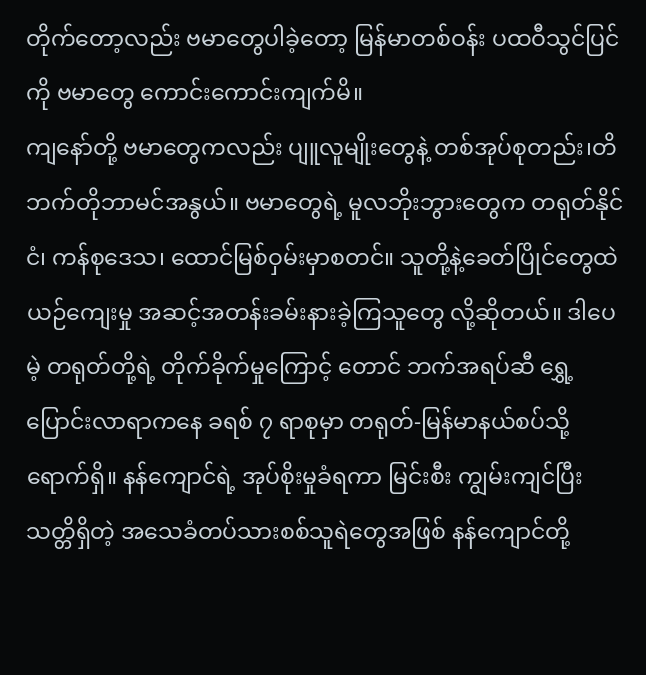တိုက်တော့လည်း ဗမာတွေပါခဲ့တော့ မြန်မာတစ်ဝန်း ပထဝီသွင်ပြင်ကို ဗမာတွေ ကောင်းကောင်းကျက်မိ။
ကျနော်တို့ ဗမာတွေကလည်း ပျူလူမျိုးတွေနဲ့ တစ်အုပ်စုတည်း၊တိဘက်တိုဘာမင်အနွယ်။ ဗမာတွေရဲ့ မူလဘိုးဘွားတွေက တရုတ်နိုင်ငံ၊ ကန်စုဒေသ၊ ထောင်မြစ်ဝှမ်းမှာစတင်။ သူတို့နဲ့ခေတ်ပြိုင်တွေထဲ ယဉ်ကျေးမှု အဆင့်အတန်းခမ်းနားခဲ့ကြသူတွေ လို့ဆိုတယ်။ ဒါပေမဲ့ တရုတ်တို့ရဲ့ တိုက်ခိုက်မှုကြောင့် တောင် ဘက်အရပ်ဆီ ရွှေ့ပြောင်းလာရာကနေ ခရစ် ၇ ရာစုမှာ တရုတ်-မြန်မာနယ်စပ်သို့ရောက်ရှိ။ နန်ကျောင်ရဲ့ အုပ်စိုးမှုခံရကာ မြင်းစီး ကျွမ်းကျင်ပြီး သတ္တိရှိတဲ့ အသေခံတပ်သားစစ်သူရဲတွေအဖြစ် နန်ကျောင်တို့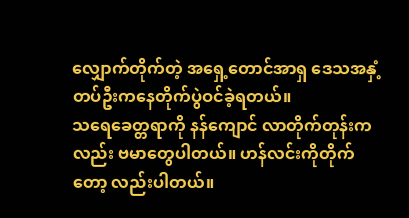လျှောက်တိုက်တဲ့ အရှေ့တောင်အာရှ ဒေသအနှံ့ တပ်ဦးကနေတိုက်ပွဲဝင်ခဲ့ရတယ်။
သရေခေတ္တရာကို နန်ကျောင် လာတိုက်တုန်းကလည်း ဗမာတွေပါတယ်။ ဟန်လင်းကိုတိုက်တော့ လည်းပါတယ်။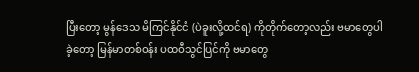ပြီးတော့ မွန်ဒေသ မိကြင်နိုင်ငံ (ပဲခူးလို့ထင်ရ) ကိုတိုက်တော့လည်း ဗမာတွေပါခဲ့တော့ မြန်မာတစ်ဝန်း ပထဝီသွင်ပြင်ကို ဗမာတွေ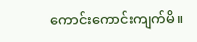ကောင်းကောင်းကျက်မိ။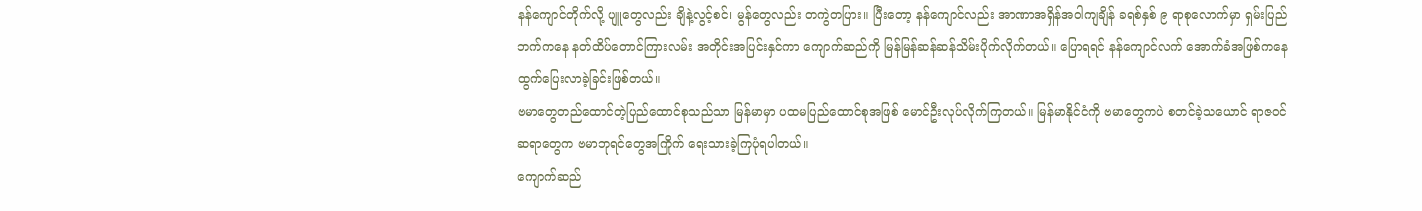နန်ကျောင်တိုက်လို့ ပျူတွေလည်း ချိနဲ့လွင့်စင်၊ မွန်တွေလည်း တကွဲတပြား။ ပြီးတော့ နန်ကျောင်လည်း အာဏာအရှိန်အဝါကျချိန် ခရစ်နှစ် ၉ ရာစုလောက်မှာ ရှမ်းပြည်ဘက်ကနေ နတ်ထိပ်တောင်ကြားလမ်း အတိုင်းအပြင်းနှင်ကာ ကျောက်ဆည်ကို မြန်မြန်ဆန်ဆန်သိမ်းပိုက်လိုက်တယ်။ ပြောရရင် နန်ကျောင်လက် အောက်ခံအဖြစ်ကနေ ထွက်ပြေးလာခဲ့ခြင်းဖြစ်တယ်။
ဗမာတွေတည်ထောင်တဲ့ပြည်ထောင်စုသည်သာ မြန်မာမှာ ပထမပြည်ထောင်စုအဖြစ် မောင်ဦးလုပ်လိုက်ကြတယ်။ မြန်မာနိုင်ငံကို ဗမာတွေကပဲ စတင်ခဲ့သယောင် ရာဇဝင်ဆရာတွေက ဗမာဘုရင်တွေအကြိုက် ရေးသားခဲ့ကြပုံရပါတယ်။
ကျောက်ဆည်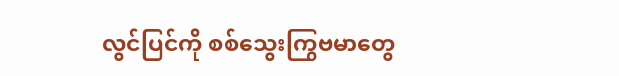လွင်ပြင်ကို စစ်သွေးကြွဗမာတွေ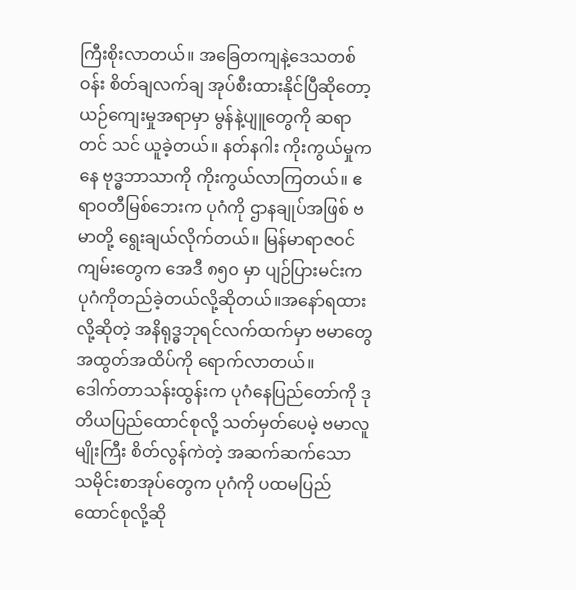ကြီးစိုးလာတယ်။ အခြေတကျနဲ့ဒေသတစ်ဝန်း စိတ်ချလက်ချ အုပ်စီးထားနိုင်ပြီဆိုတော့ ယဉ်ကျေးမှုအရာမှာ မွန်နဲ့ပျူတွေကို ဆရာတင် သင် ယူခဲ့တယ်။ နတ်နဂါး ကိုးကွယ်မှုကနေ ဗုဒ္ဓဘာသာကို ကိုးကွယ်လာကြတယ်။ ဧရာဝတီမြစ်ဘေးက ပုဂံကို ဌာနချုပ်အဖြစ် ဗမာတို့ ရွေးချယ်လိုက်တယ်။ မြန်မာရာဇဝင်ကျမ်းတွေက အေဒီ ၈၅၀ မှာ ပျဉ်ပြားမင်းက ပုဂံကိုတည်ခဲ့တယ်လို့ဆိုတယ်။အနော်ရထားလို့ဆိုတဲ့ အနိရုဒ္ဓဘုရင်လက်ထက်မှာ ဗမာတွေ အထွတ်အထိပ်ကို ရောက်လာတယ်။
ဒေါက်တာသန်းထွန်းက ပုဂံနေပြည်တော်ကို ဒုတိယပြည်ထောင်စုလို့ သတ်မှတ်ပေမဲ့ ဗမာလူမျိုးကြီး စိတ်လွန်ကဲတဲ့ အဆက်ဆက်သော သမိုင်းစာအုပ်တွေက ပုဂံကို ပထမပြည်ထောင်စုလို့ဆို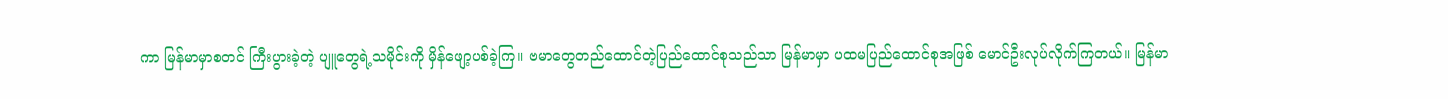ကာ မြန်မာမှာစတင် ကြီးပွားခဲ့တဲ့ ပျူတွေရဲ့သမိုင်းကို မှိန်ဖျော့ပစ်ခဲ့ကြ။ ဗမာတွေတည်ထောင်တဲ့ပြည်ထောင်စုသည်သာ မြန်မာမှာ ပထမပြည်ထောင်စုအဖြစ် မောင်ဦးလုပ်လိုက်ကြတယ်။ မြန်မာ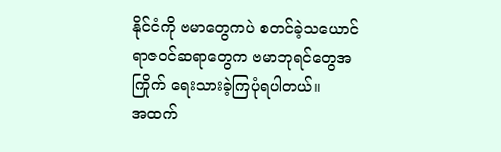နိုင်ငံကို ဗမာတွေကပဲ စတင်ခဲ့သယောင် ရာဇဝင်ဆရာတွေက ဗမာဘုရင်တွေအကြိုက် ရေးသားခဲ့ကြပုံရပါတယ်။
အထက်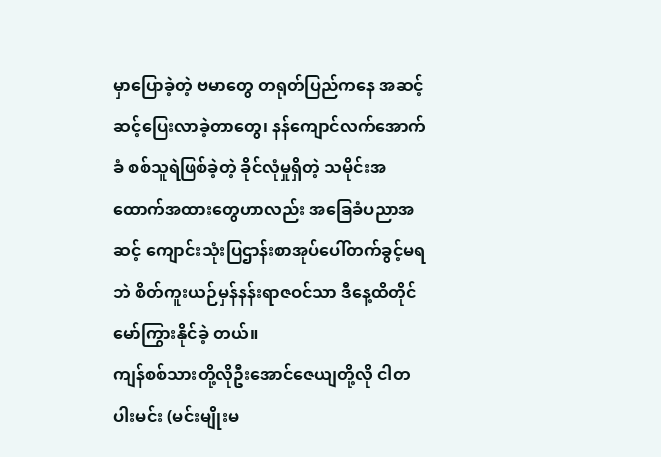မှာပြောခဲ့တဲ့ ဗမာတွေ တရုတ်ပြည်ကနေ အဆင့်ဆင့်ပြေးလာခဲ့တာတွေ၊ နန်ကျောင်လက်အောက်ခံ စစ်သူရဲဖြစ်ခဲ့တဲ့ ခိုင်လုံမှုရှိတဲ့ သမိုင်းအထောက်အထားတွေဟာလည်း အခြေခံပညာအဆင့် ကျောင်းသုံးပြဌာန်းစာအုပ်ပေါ်တက်ခွင့်မရဘဲ စိတ်ကူးယဉ်မှန်နန်းရာဇဝင်သာ ဒီနေ့ထိတိုင် မော်ကြွားနိုင်ခဲ့ တယ်။
ကျန်စစ်သားတို့လိုဦးအောင်ဇေယျတို့လို ငါတပါးမင်း (မင်းမျိုးမ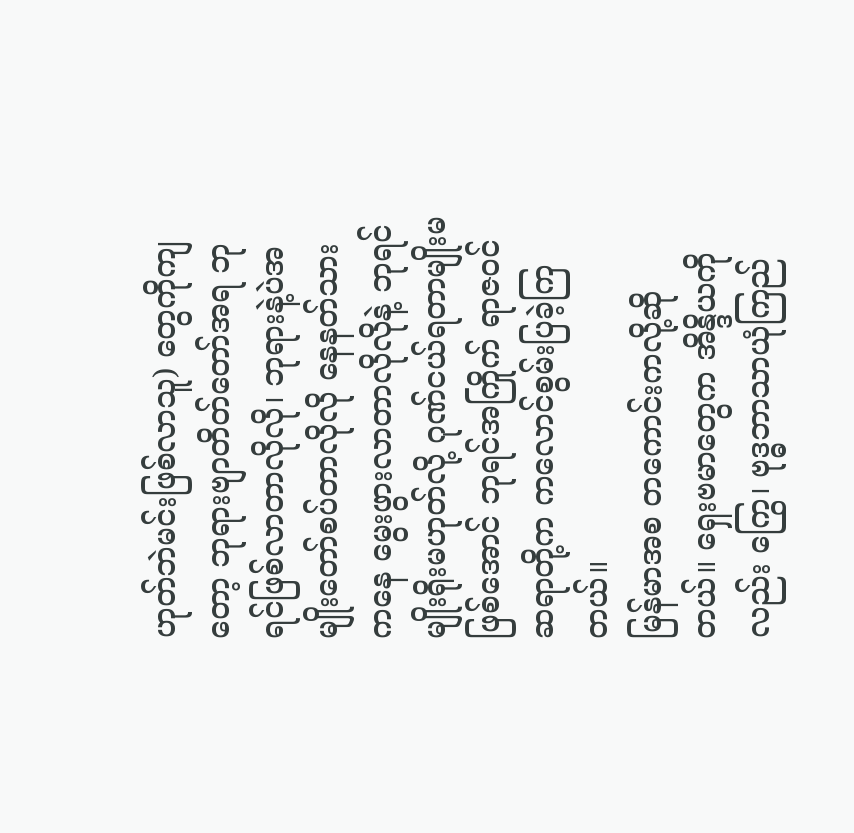ဟုတ်ဘဲမင်းဖြစ်လာသူ) တွေကိုကျတော့ ဘုရားဗျာတိတ်တော်အရ ဘုရင်ဖြစ်လာတာလိုလို၊ ဘုရားနဲ့ပဲအမျိုးတော်စပ်တာလိုလို နေနတ်သားကနေ မွေးဖွားလာတာလိုလိုနဲ့ ဘုရင်မျိုးရိုးမဟုတ်လို့ ဂုဏ်ငယ်ရတာမျိုးမဖြစ်အောင် ဘုရင်အကြိုက် ရာဇဝင်ဆရာတို့က ကလောင်စွမ်းပြခဲ့ကြတယ်။
မြန်မာအစ တကောင်းကလို့ဆိုတယ်။ ရှေးဗမာတွေက အိန္ဒိယကိုလည်း ကြွေ၊ ဗုဒ္ဓဘာသာယုံကြည်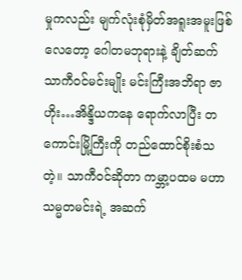မှုကလည်း မျက်လုံးစုံမှိတ်အရူးအမူးဖြစ်လေတော့ ဂေါတမဘုရားနဲ့ ချိတ်ဆက် သာကီဝင်မင်းမျိုး မင်းကြီးအဘိရာ ဇာဟိုး…အိန္ဒိယကနေ ရောက်လာပြီး တကောင်းမြို့ကြီးကို တည်ထောင်စိုးစံသတဲ့။ သာကီဝင်ဆိုတာ ကမ္ဘာ့ပထမ မဟာသမ္မတမင်းရဲ့ အဆက်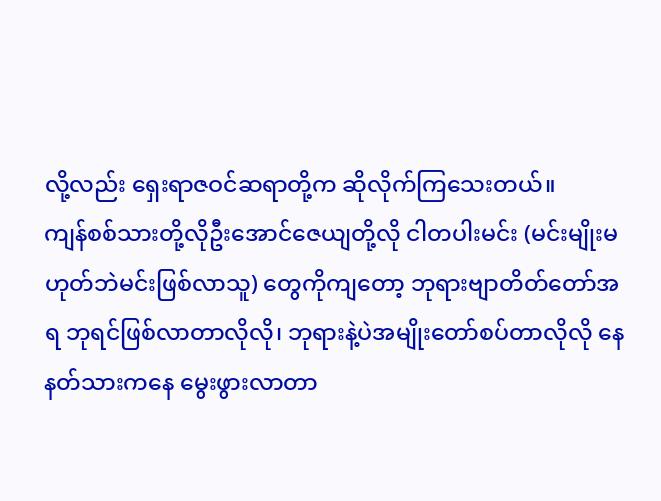လို့လည်း ရှေးရာဇဝင်ဆရာတို့က ဆိုလိုက်ကြသေးတယ်။
ကျန်စစ်သားတို့လိုဦးအောင်ဇေယျတို့လို ငါတပါးမင်း (မင်းမျိုးမဟုတ်ဘဲမင်းဖြစ်လာသူ) တွေကိုကျတော့ ဘုရားဗျာတိတ်တော်အရ ဘုရင်ဖြစ်လာတာလိုလို၊ ဘုရားနဲ့ပဲအမျိုးတော်စပ်တာလိုလို နေနတ်သားကနေ မွေးဖွားလာတာ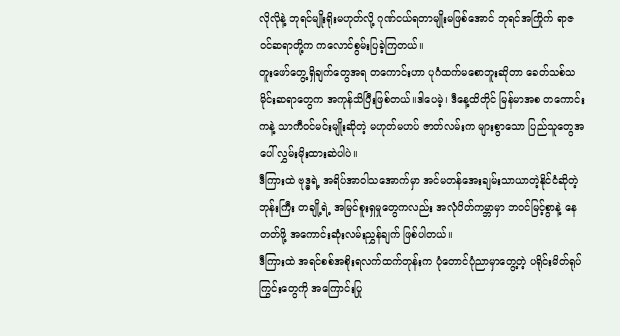လိုလိုနဲ့ ဘုရင်မျိုးရိုးမဟုတ်လို့ ဂုဏ်ငယ်ရတာမျိုးမဖြစ်အောင် ဘုရင်အကြိုက် ရာဇဝင်ဆရာတို့က ကလောင်စွမ်းပြခဲ့ကြတယ်။
တူးဖော်တွေ့ရှိချက်တွေအရ တကောင်းဟာ ပုဂံထက်မစောဘူးဆိုတာ ခေတ်သစ်သမိုင်းဆရာတွေက အကုန်သိပြီးဖြစ်တယ်။ဒါပေမဲ့၊ ဒီနေ့ထိတိုင် မြန်မာအစ တကောင်းကနဲ့ သာကီဝင်မင်းမျိုးဆိုတဲ့ မဟုတ်မဟပ် ဇာတ်လမ်းက များစွာသော ပြည်သူတွေအပေါ် လွှမ်းမိုးထားဆဲပါပဲ။
ဒီကြားထဲ ဗုဒ္ဓရဲ့ အရိပ်အာဝါသအောက်မှာ အင်မတန်အေးချမ်းသာယာတဲ့နိုင်ငံဆိုတဲ့ ဘုန်းကြီး တချို့ရဲ့ အမြင်စူးရှမှုတွေကလည်း အလုံပိတ်ကမ္ဘာမှာ ဘဝင်မြင့်စွာနဲ့ နေတတ်ဖို့ အကောင်းဆုံးလမ်းညွှန်ချက် ဖြစ်ပါတယ်။
ဒီကြားထဲ အရင်စစ်အစိုးရလက်ထက်တုန်းက ပုံတောင်ပုံညာမှာတွေ့တဲ့ ပရိုင်းမိတ်ရုပ်ကြွင်းတွေကို အကြောင်းပြု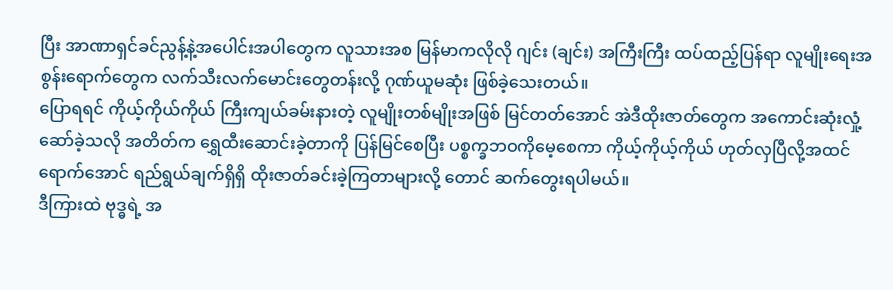ပြီး အာဏာရှင်ခင်ညွန့်နဲ့အပေါင်းအပါတွေက လူသားအစ မြန်မာကလိုလို ဂျင်း (ချင်း) အကြီးကြီး ထပ်ထည့်ပြန်ရာ လူမျိုးရေးအစွန်းရောက်တွေက လက်သီးလက်မောင်းတွေတန်းလို့ ဂုဏ်ယူမဆုံး ဖြစ်ခဲ့သေးတယ်။
ပြောရရင် ကိုယ့်ကိုယ်ကိုယ် ကြီးကျယ်ခမ်းနားတဲ့ လူမျိုးတစ်မျိုးအဖြစ် မြင်တတ်အောင် အဲဒီထိုးဇာတ်တွေက အကောင်းဆုံးလှုံ့ဆော်ခဲ့သလို အတိတ်က ရွှေထီးဆောင်းခဲ့တာကို ပြန်မြင်စေပြီး ပစ္စက္ခဘဝကိုမေ့စေကာ ကိုယ့်ကိုယ့်ကိုယ် ဟုတ်လှပြီလို့အထင်ရောက်အောင် ရည်ရွယ်ချက်ရှိရှိ ထိုးဇာတ်ခင်းခဲ့ကြတာများလို့ တောင် ဆက်တွေးရပါမယ်။
ဒီကြားထဲ ဗုဒ္ဓရဲ့ အ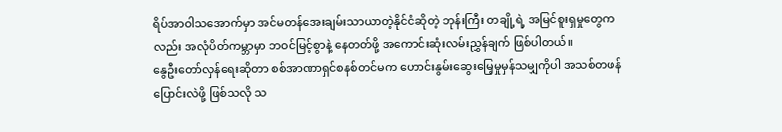ရိပ်အာဝါသအောက်မှာ အင်မတန်အေးချမ်းသာယာတဲ့နိုင်ငံဆိုတဲ့ ဘုန်းကြီး တချို့ရဲ့ အမြင်စူးရှမှုတွေကလည်း အလုံပိတ်ကမ္ဘာမှာ ဘဝင်မြင့်စွာနဲ့ နေတတ်ဖို့ အကောင်းဆုံးလမ်းညွှန်ချက် ဖြစ်ပါတယ်။
နွေဦးတော်လှန်ရေးဆိုတာ စစ်အာဏာရှင်စနစ်တင်မက ဟောင်းနွမ်းဆွေးမြေ့မှုမှန်သမျှကိုပါ အသစ်တဖန်ပြောင်းလဲဖို့ ဖြစ်သလို သ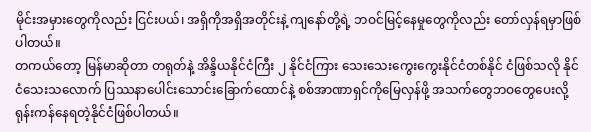မိုင်းအမှားတွေကိုလည်း ငြင်းပယ်၊ အရှိကိုအရှိအတိုင်းနဲ့ ကျနော်တို့ရဲ့ ဘဝင်မြင့်နေမှုတွေကိုလည်း တော်လှန်ရမှာဖြစ်ပါတယ်။
တကယ်တော့ မြန်မာဆိုတာ တရုတ်နဲ့ အိန္ဒိယနိုင်ငံကြီး ၂ နိုင်ငံကြား သေးသေးကွေးကွေးနိုင်ငံတစ်နိုင် ငံဖြစ်သလို နိုင်ငံသေးသလောက် ပြဿနာပေါင်းသောင်းခြောက်ထောင်နဲ့ စစ်အာဏာရှင်ကိုမြေလှန်ဖို့ အသက်တွေဘဝတွေပေးလို့ ရုန်းကန်နေရတဲ့နိုင်ငံဖြစ်ပါတယ်။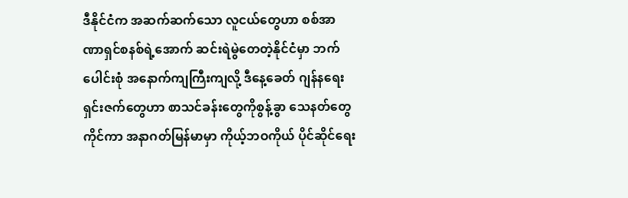ဒီနိုင်ငံက အဆက်ဆက်သော လူငယ်တွေဟာ စစ်အာဏာရှင်စနစ်ရဲ့အောက် ဆင်းရဲမွဲတေတဲ့နိုင်ငံမှာ ဘက်ပေါင်းစုံ အနောက်ကျကြီးကျလို့ ဒီနေ့ခေတ် ဂျန်နရေးရှင်းဇက်တွေဟာ စာသင်ခန်းတွေကိုစွန့်ခွာ သေနတ်တွေကိုင်ကာ အနာဂတ်မြန်မာမှာ ကိုယ့်ဘဝကိုယ် ပိုင်ဆိုင်ရေး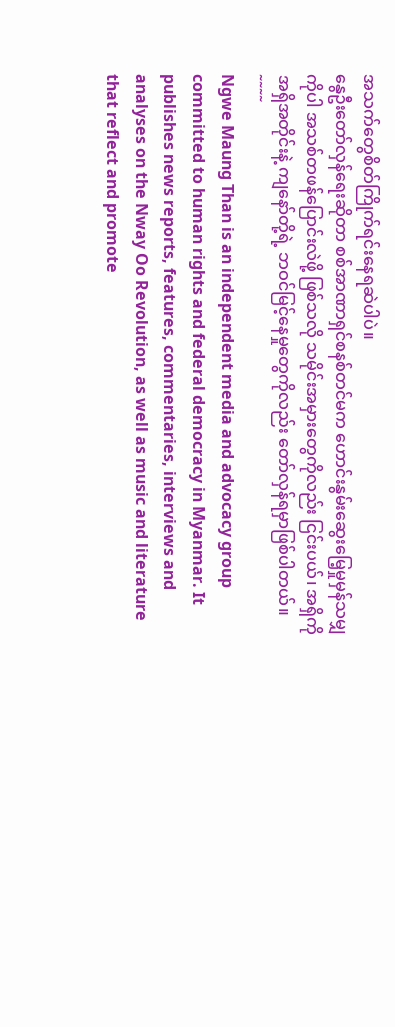အသက်တွေစိတ်ကြိုက်ရင်းနေရဆဲပါပဲ။
နွေဦးတော်လှန်ရေးဆိုတာ စစ်အာဏာရှင်စနစ်တင်မက ဟောင်းနွမ်းဆွေးမြေ့မှုမှန်သမျှကိုပါ အသစ်တဖန်ပြောင်းလဲဖို့ ဖြစ်သလို သမိုင်းအမှားတွေကိုလည်း ငြင်းပယ်၊ အရှိကိုအရှိအတိုင်းနဲ့ ကျနော်တို့ရဲ့ ဘဝင်မြင့်နေမှုတွေကိုလည်း တော်လှန်ရမှာဖြစ်ပါတယ်။
˜˜˜˜
Ngwe Maung Than is an independent media and advocacy group committed to human rights and federal democracy in Myanmar. It publishes news reports, features, commentaries, interviews and analyses on the Nway Oo Revolution, as well as music and literature that reflect and promote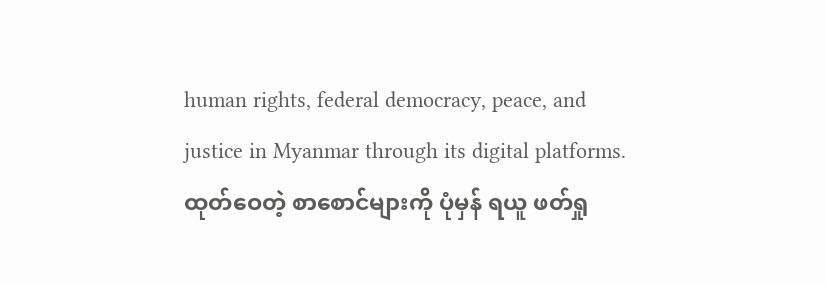human rights, federal democracy, peace, and justice in Myanmar through its digital platforms.
ထုတ်ဝေတဲ့ စာစောင်များကို ပုံမှန် ရယူ ဖတ်ရှု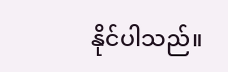နိုင်ပါသည်။